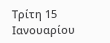Τρίτη 15 Ιανουαρίου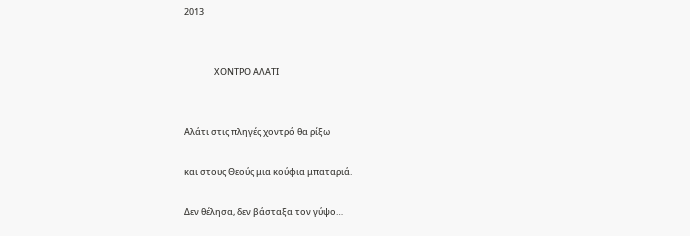2013


               ΧΟΝΤΡΟ ΑΛΑΤΙ


Αλάτι στις πληγές χοντρό θα ρίξω

και στους Θεούς μια κούφια μπαταριά.

Δεν θέλησα, δεν βάσταξα τον γύψο…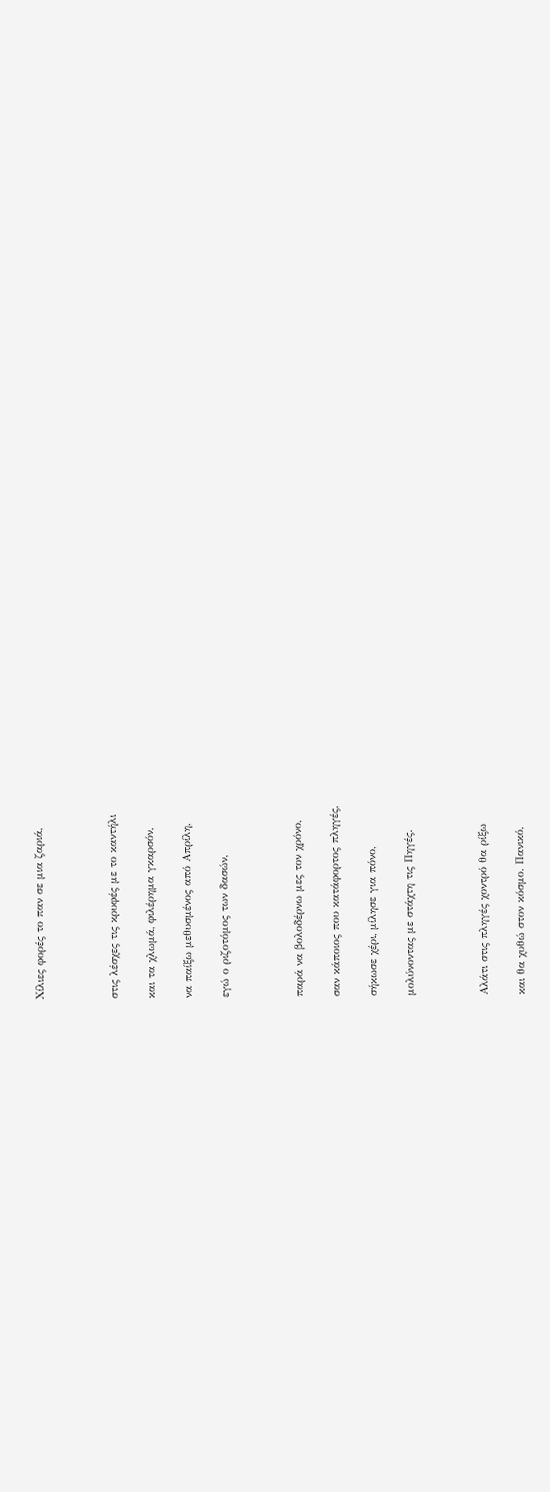Χίλιες φορές το παν σε μια ζαριά,



στις λέσχες τις κρυφές με το καντήλι

και τα χλωμά, φιλέρημα γκαρσόν,

να παίξω μεθυσμένος από Απρίλη,

εγώ ο ριζοτόμος των δασών,



παρά να βολοδέρνω μες τον χρόνο,

σαν κάποιος που κατάφορτος πληγές,

σήκωσε χέρι, μίλησε για πόνο,

μολύνοντας με στάχτη τις Πηγές.



Αλάτι στις πληγές χοντρό θα ρίξω

και θα χυθώ στον κόσμο. Πανικό,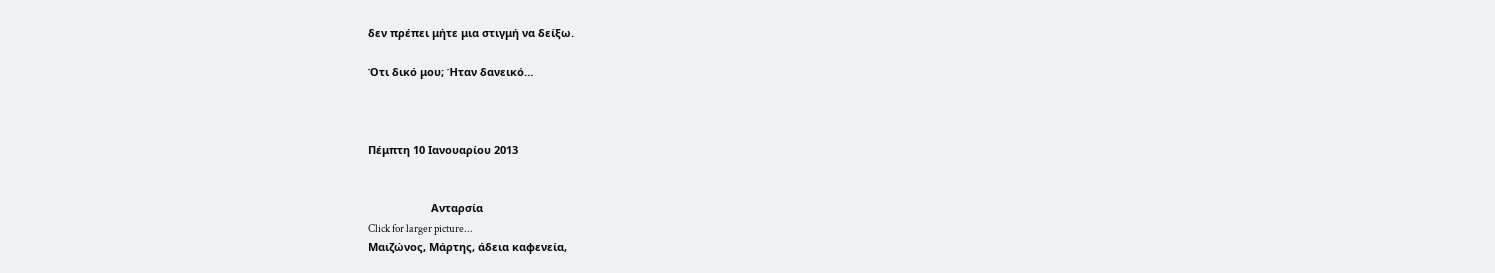δεν πρέπει μήτε μια στιγμή να δείξω.

Ότι δικό μου; Ήταν δανεικό…



Πέμπτη 10 Ιανουαρίου 2013


                     Ανταρσία
Click for larger picture...
Μαιζώνος, Μάρτης, άδεια καφενεία,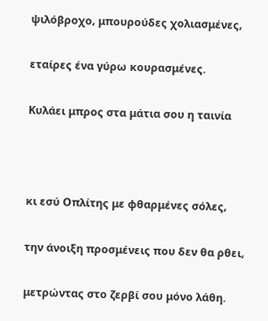ψιλόβροχο, μπουρούδες χολιασμένες,

εταίρες ένα γύρω κουρασμένες.

Κυλάει μπρος στα μάτια σου η ταινία



κι εσύ Οπλίτης με φθαρμένες σόλες,

την άνοιξη προσμένεις που δεν θα ρθει,

μετρώντας στο ζερβί σου μόνο λάθη.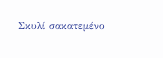Σκυλί σακατεμένο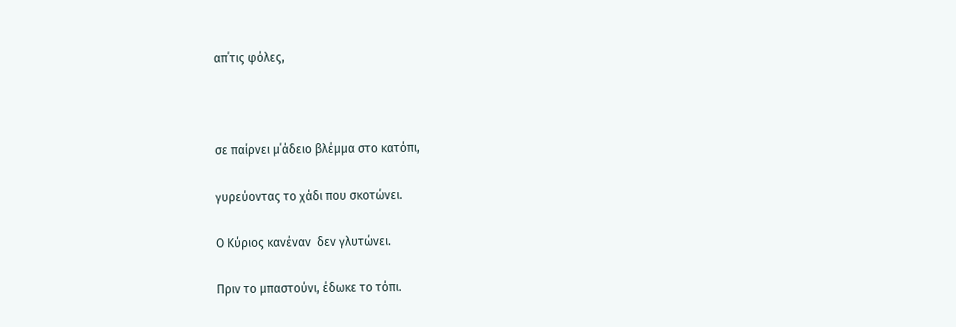απ΄τις φόλες,



σε παίρνει μ΄άδειο βλέμμα στο κατόπι,

γυρεύοντας το χάδι που σκοτώνει.

Ο Κύριος κανέναν  δεν γλυτώνει.

Πριν το μπαστούνι, έδωκε το τόπι.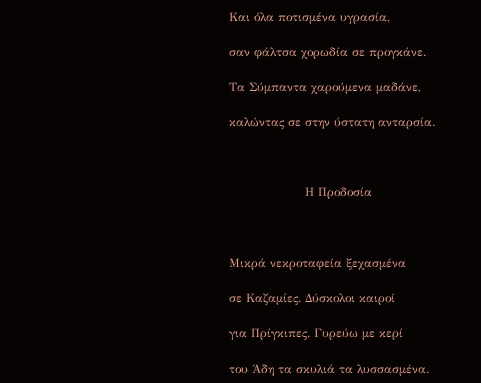Και όλα ποτισμένα υγρασία,

σαν φάλτσα χορωδία σε προγκάνε.

Τα Σύμπαντα χαρούμενα μαδάνε,

καλώντας σε στην ύστατη ανταρσία.



                   Η Προδοσία



Μικρά νεκροταφεία ξεχασμένα

σε Καζαμίες. Δύσκολοι καιροί

για Πρίγκιπες. Γυρεύω με κερί

του Άδη τα σκυλιά τα λυσσασμένα.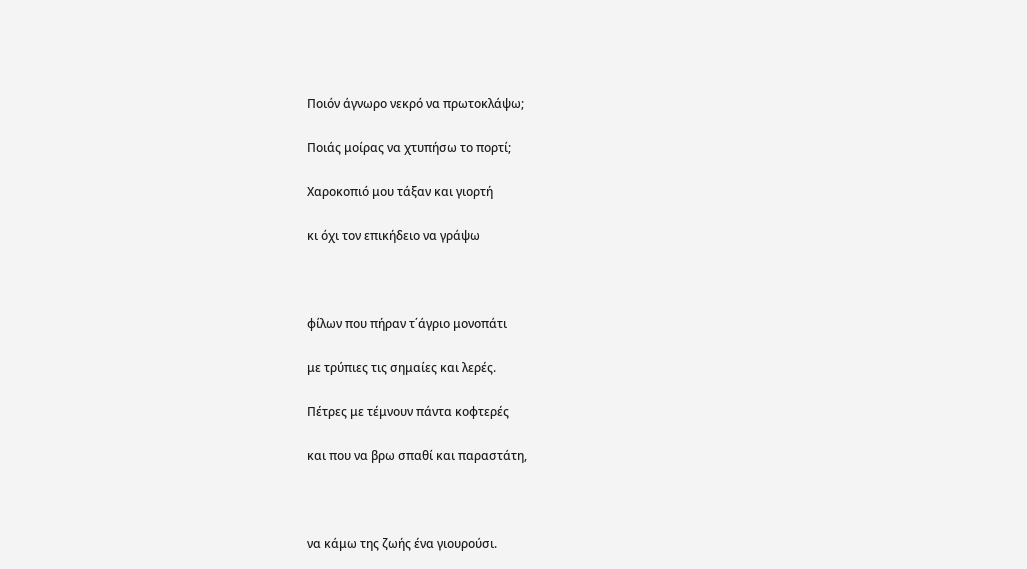Ποιόν άγνωρο νεκρό να πρωτοκλάψω;

Ποιάς μοίρας να χτυπήσω το πορτί;

Χαροκοπιό μου τάξαν και γιορτή

κι όχι τον επικήδειο να γράψω



φίλων που πήραν τ΄άγριο μονοπάτι

με τρύπιες τις σημαίες και λερές.

Πέτρες με τέμνουν πάντα κοφτερές

και που να βρω σπαθί και παραστάτη,



να κάμω της ζωής ένα γιουρούσι.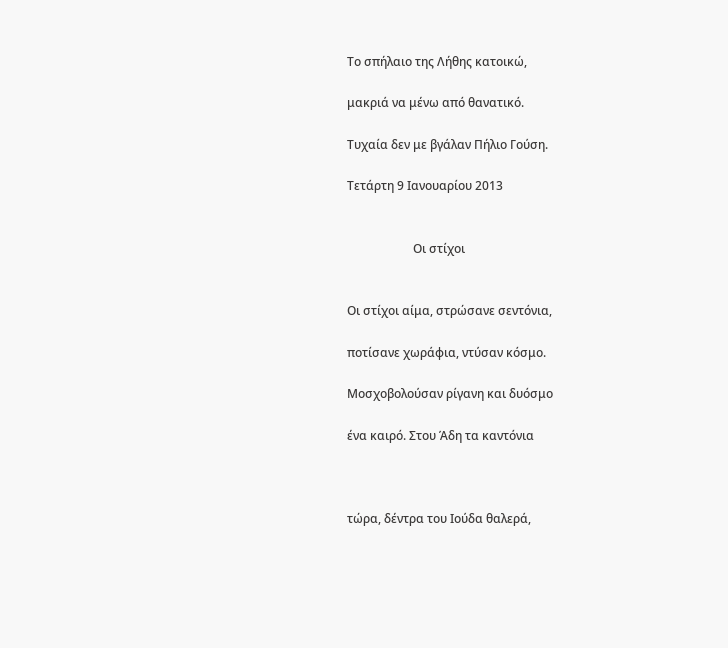Το σπήλαιο της Λήθης κατοικώ,

μακριά να μένω από θανατικό.

Τυχαία δεν με βγάλαν Πήλιο Γούση.

Τετάρτη 9 Ιανουαρίου 2013


                      Οι στίχοι


Οι στίχοι αίμα, στρώσανε σεντόνια,

ποτίσανε χωράφια, ντύσαν κόσμο.

Μοσχοβολούσαν ρίγανη και δυόσμο

ένα καιρό. Στου Άδη τα καντόνια



τώρα, δέντρα του Ιούδα θαλερά,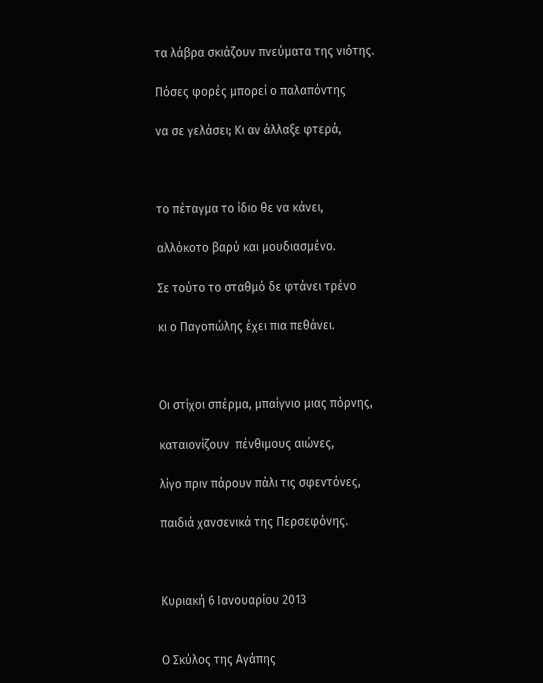τα λάβρα σκιάζουν πνεύματα της νιότης.

Πόσες φορές μπορεί ο παλαπόντης

να σε γελάσει; Κι αν άλλαξε φτερά,



το πέταγμα το ίδιο θε να κάνει,

αλλόκοτο βαρύ και μουδιασμένο.

Σε τούτο το σταθμό δε φτάνει τρένο

κι ο Παγοπώλης έχει πια πεθάνει.



Οι στίχοι σπέρμα, μπαίγνιο μιας πόρνης,

καταιονίζουν  πένθιμους αιώνες,

λίγο πριν πάρουν πάλι τις σφεντόνες,

παιδιά χανσενικά της Περσεφόνης.



Κυριακή 6 Ιανουαρίου 2013


Ο Σκύλος της Αγάπης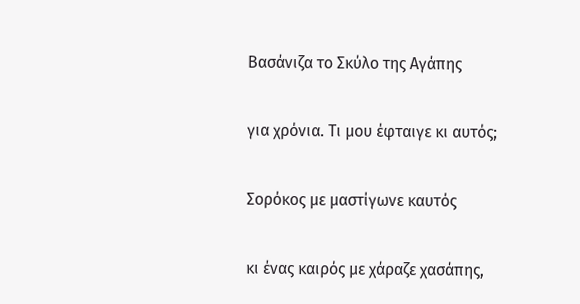Βασάνιζα το Σκύλο της Αγάπης

για χρόνια. Τι μου έφταιγε κι αυτός;

Σορόκος με μαστίγωνε καυτός

κι ένας καιρός με χάραζε χασάπης,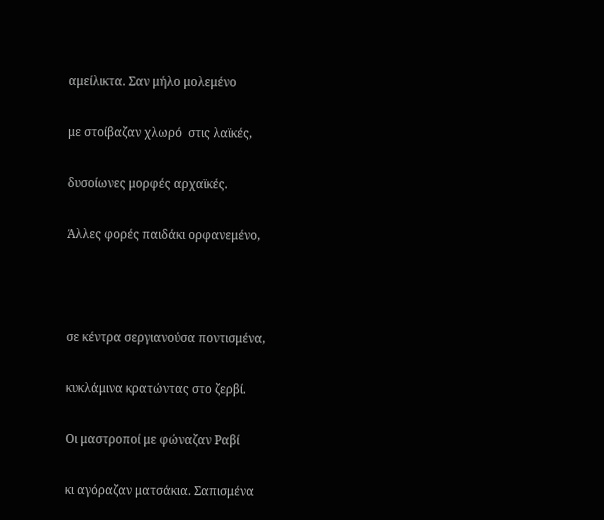αμείλικτα. Σαν μήλο μολεμένο

με στοίβαζαν χλωρό  στις λαϊκές,

δυσοίωνες μορφές αρχαϊκές.

Άλλες φορές παιδάκι ορφανεμένο,



σε κέντρα σεργιανούσα ποντισμένα,

κυκλάμινα κρατώντας στο ζερβί.

Οι μαστροποί με φώναζαν Ραβί

κι αγόραζαν ματσάκια. Σαπισμένα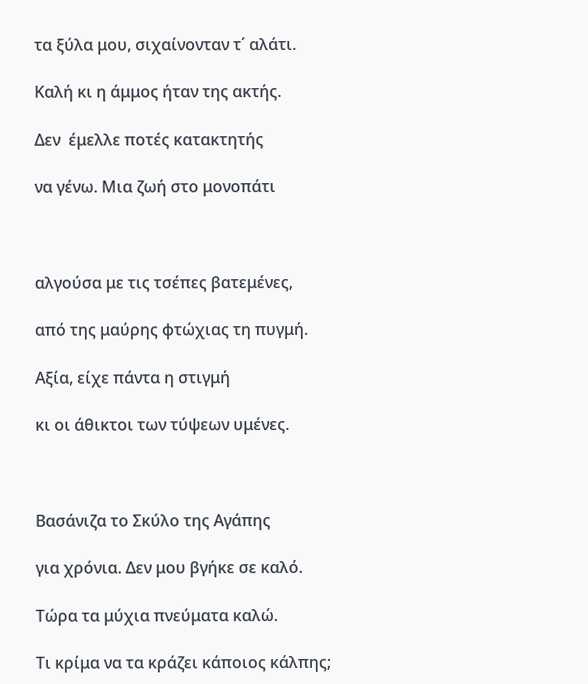τα ξύλα μου, σιχαίνονταν τ΄ αλάτι.

Καλή κι η άμμος ήταν της ακτής.

Δεν  έμελλε ποτές κατακτητής

να γένω. Μια ζωή στο μονοπάτι



αλγούσα με τις τσέπες βατεμένες,

από της μαύρης φτώχιας τη πυγμή.

Αξία, είχε πάντα η στιγμή

κι οι άθικτοι των τύψεων υμένες.



Βασάνιζα το Σκύλο της Αγάπης

για χρόνια. Δεν μου βγήκε σε καλό.

Τώρα τα μύχια πνεύματα καλώ.

Τι κρίμα να τα κράζει κάποιος κάλπης;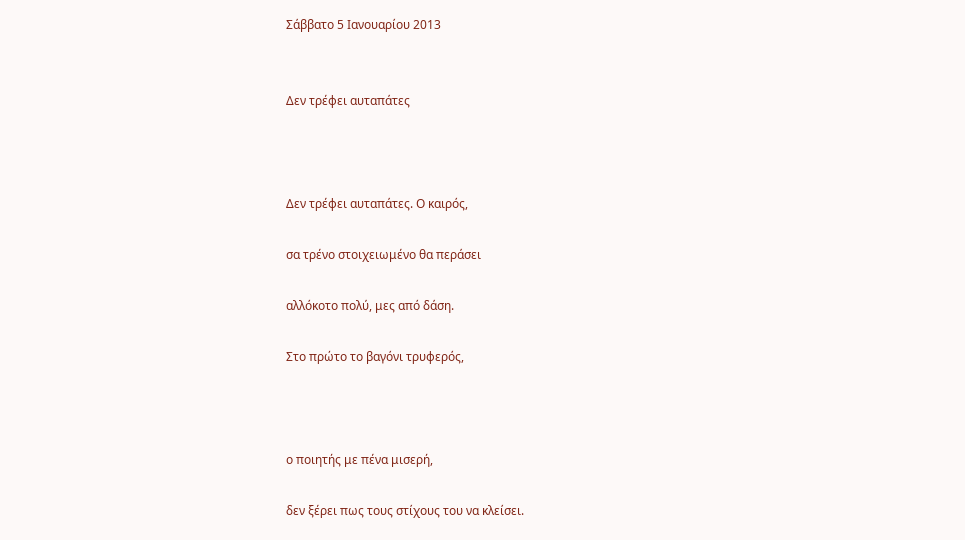Σάββατο 5 Ιανουαρίου 2013


Δεν τρέφει αυταπάτες



Δεν τρέφει αυταπάτες. Ο καιρός,

σα τρένο στοιχειωμένο θα περάσει

αλλόκοτο πολύ, μες από δάση.

Στο πρώτο το βαγόνι τρυφερός,



ο ποιητής με πένα μισερή,

δεν ξέρει πως τους στίχους του να κλείσει.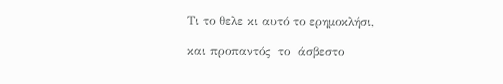Τι το θελε κι αυτό το ερημοκλήσι,

και προπαντός  το  άσβεστο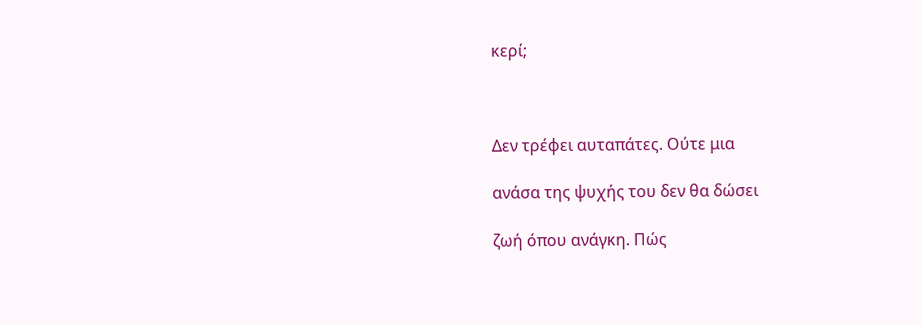κερί;



Δεν τρέφει αυταπάτες. Ούτε μια

ανάσα της ψυχής του δεν θα δώσει

ζωή όπου ανάγκη. Πώς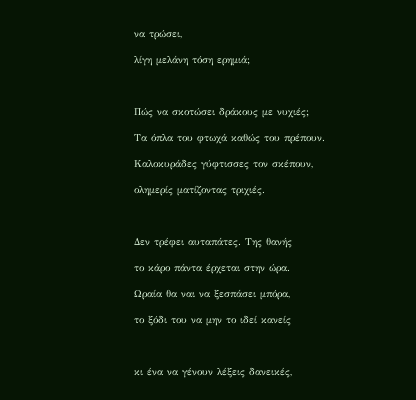να τρώσει,

λίγη μελάνη τόση ερημιά;



Πώς να σκοτώσει δράκους με νυχιές;

Τα όπλα του φτωχά καθώς του πρέπουν.

Καλοκυράδες γύφτισσες τον σκέπουν,

ολημερίς ματίζοντας τριχιές.



Δεν τρέφει αυταπάτες. Της θανής

το κάρο πάντα έρχεται στην ώρα.

Ωραία θα ναι να ξεσπάσει μπόρα,

το ξόδι του να μην το ιδεί κανείς



κι ένα να γένουν λέξεις δανεικές,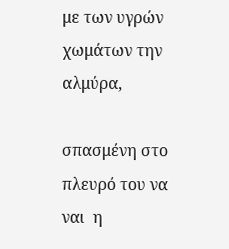με των υγρών χωμάτων την αλμύρα,

σπασμένη στο πλευρό του να ναι  η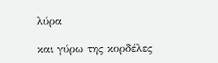λύρα

και γύρω της κορδέλες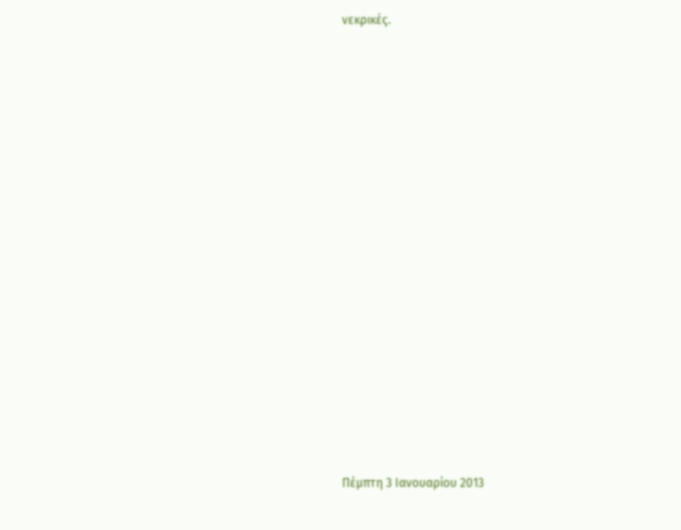νεκρικές.



















Πέμπτη 3 Ιανουαρίου 2013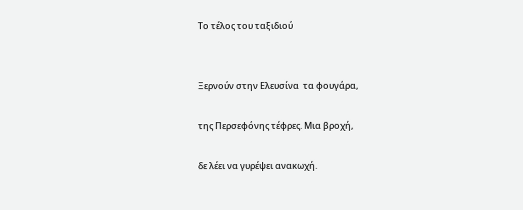Το τέλος του ταξιδιού


Ξερνούν στην Ελευσίνα  τα φουγάρα,

της Περσεφόνης τέφρες. Μια βροχή,

δε λέει να γυρέψει ανακωχή.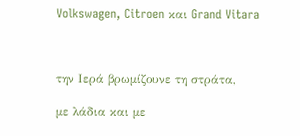Volkswagen, Citroen και Grand Vitara



την Ιερά βρωμίζουνε τη στράτα,

με λάδια και με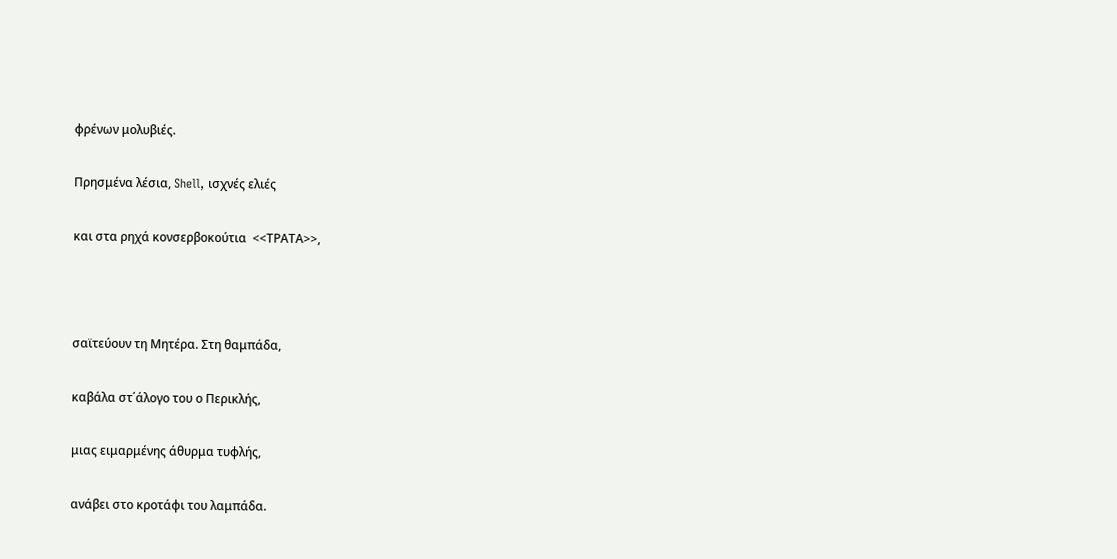φρένων μολυβιές.

Πρησμένα λέσια, Shell, ισχνές ελιές

και στα ρηχά κονσερβοκούτια  <<ΤΡΑΤΑ>>,



σαϊτεύουν τη Μητέρα. Στη θαμπάδα,

καβάλα στ΄άλογο του ο Περικλής,

μιας ειμαρμένης άθυρμα τυφλής,

ανάβει στο κροτάφι του λαμπάδα.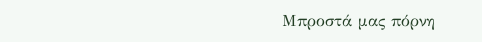Μπροστά μας πόρνη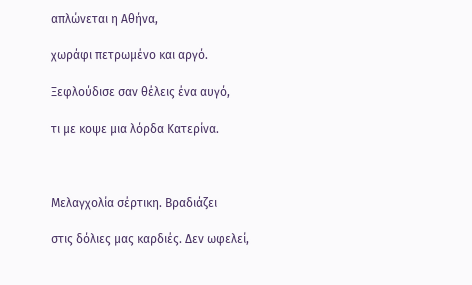απλώνεται η Αθήνα,

χωράφι πετρωμένο και αργό.

Ξεφλούδισε σαν θέλεις ένα αυγό,

τι με κοψε μια λόρδα Κατερίνα.



Μελαγχολία σέρτικη. Βραδιάζει

στις δόλιες μας καρδιές. Δεν ωφελεί,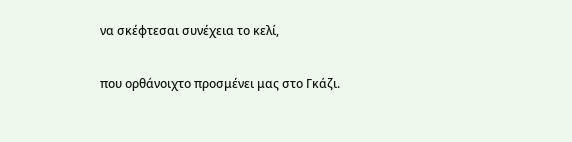να σκέφτεσαι συνέχεια το κελί,

που ορθάνοιχτο προσμένει μας στο Γκάζι.